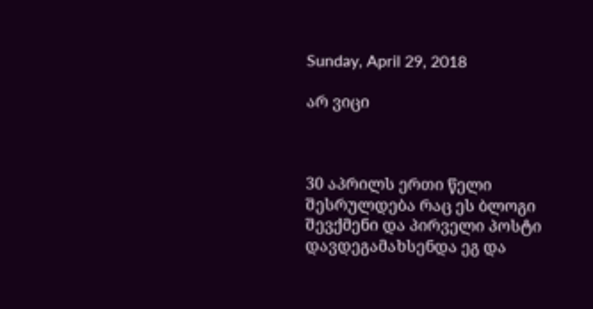Sunday, April 29, 2018

არ ვიცი



30 აპრილს ერთი წელი შესრულდება რაც ეს ბლოგი შევქმენი და პირველი პოსტი დავდეგამახსენდა ეგ და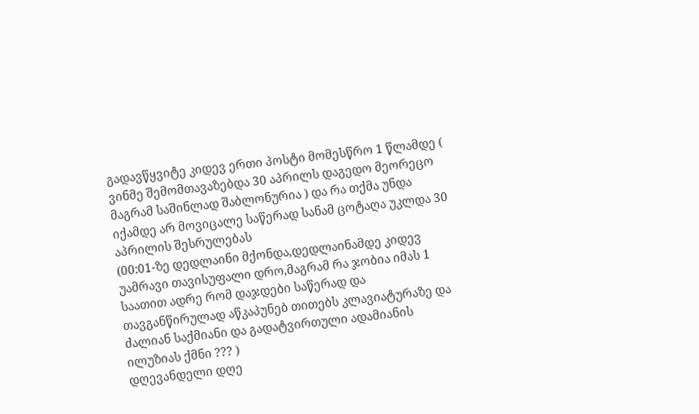გადავწყვიტე კიდევ ერთი პოსტი მომესწრო 1 წლამდე ( ვინმე შემომთავაზებდა 30 აპრილს დაგედო მეორეცო მაგრამ საშინლად შაბლონურია ) და რა თქმა უნდა იქამდე არ მოვიცალე საწერად სანამ ცოტაღა უკლდა 30 აპრილის შესრულებას
(00:01-ზე დედლაინი მქონდა,დედლაინამდე კიდევ უამრავი თავისუფალი დრო,მაგრამ რა ჯობია იმას 1 საათით ადრე რომ დაჯდები საწერად და თავგანწირულად აწკაპუნებ თითებს კლავიატურაზე და ძალიან საქმიანი და გადატვირთული ადამიანის ილუზიას ქმნი ??? )
დღევანდელი დღე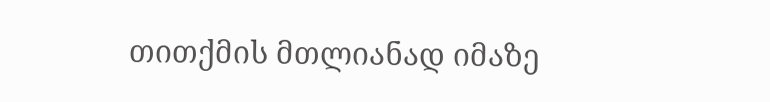თითქმის მთლიანად იმაზე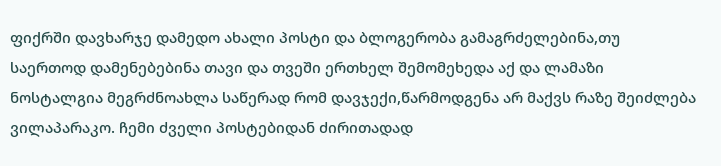ფიქრში დავხარჯე დამედო ახალი პოსტი და ბლოგერობა გამაგრძელებინა,თუ საერთოდ დამენებებინა თავი და თვეში ერთხელ შემომეხედა აქ და ლამაზი ნოსტალგია მეგრძნოახლა საწერად რომ დავჯექი,წარმოდგენა არ მაქვს რაზე შეიძლება ვილაპარაკო. ჩემი ძველი პოსტებიდან ძირითადად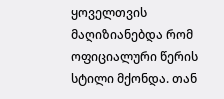ყოველთვის მაღიზიანებდა რომ ოფიციალური წერის სტილი მქონდა. თან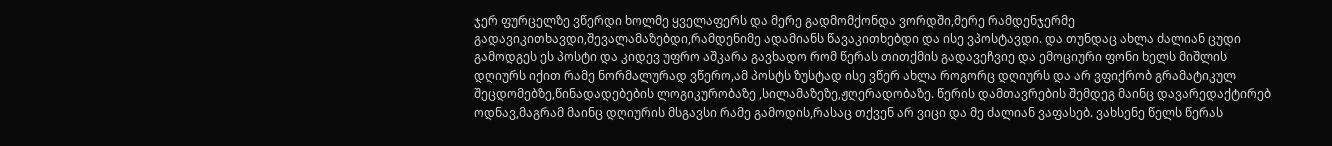ჯერ ფურცელზე ვწერდი ხოლმე ყველაფერს და მერე გადმომქონდა ვორდში,მერე რამდენჯერმე გადავიკითხავდი,შევალამაზებდი,რამდენიმე ადამიანს წავაკითხებდი და ისე ვპოსტავდი. და თუნდაც ახლა ძალიან ცუდი გამოდგეს ეს პოსტი და კიდევ უფრო აშკარა გავხადო რომ წერას თითქმის გადავეჩვიე და ემოციური ფონი ხელს მიშლის დღიურს იქით რამე ნორმალურად ვწერო,ამ პოსტს ზუსტად ისე ვწერ ახლა როგორც დღიურს და არ ვფიქრობ გრამატიკულ შეცდომებზე,წინადადებების ლოგიკურობაზე ,სილამაზეზე,ჟღერადობაზე. წერის დამთავრების შემდეგ მაინც დავარედაქტირებ ოდნავ,მაგრამ მაინც დღიურის მსგავსი რამე გამოდის,რასაც თქვენ არ ვიცი და მე ძალიან ვაფასებ. ვახსენე წელს წერას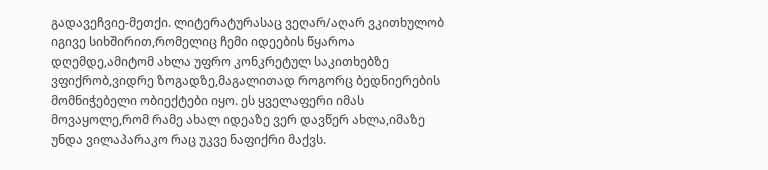გადავეჩვიე-მეთქი. ლიტერატურასაც ვეღარ/აღარ ვკითხულობ იგივე სიხშირით,რომელიც ჩემი იდეების წყაროა დღემდე,ამიტომ ახლა უფრო კონკრეტულ საკითხებზე ვფიქრობ,ვიდრე ზოგადზე,მაგალითად როგორც ბედნიერების მომნიჭებელი ობიექტები იყო. ეს ყველაფერი იმას მოვაყოლე,რომ რამე ახალ იდეაზე ვერ დავწერ ახლა,იმაზე უნდა ვილაპარაკო რაც უკვე ნაფიქრი მაქვს.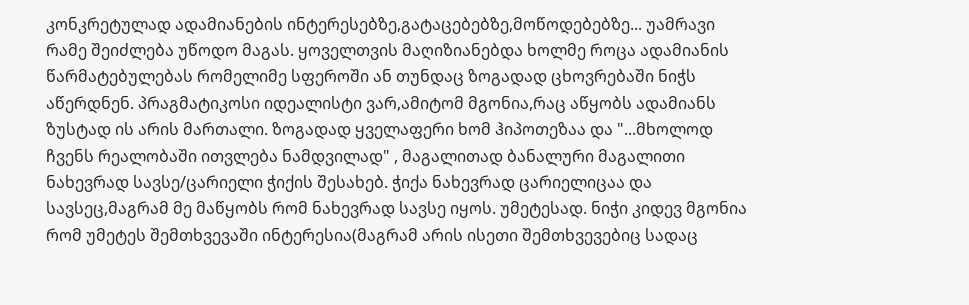კონკრეტულად ადამიანების ინტერესებზე,გატაცებებზე,მოწოდებებზე... უამრავი რამე შეიძლება უწოდო მაგას. ყოველთვის მაღიზიანებდა ხოლმე როცა ადამიანის წარმატებულებას რომელიმე სფეროში ან თუნდაც ზოგადად ცხოვრებაში ნიჭს აწერდნენ. პრაგმატიკოსი იდეალისტი ვარ,ამიტომ მგონია,რაც აწყობს ადამიანს ზუსტად ის არის მართალი. ზოგადად ყველაფერი ხომ ჰიპოთეზაა და "...მხოლოდ ჩვენს რეალობაში ითვლება ნამდვილად" , მაგალითად ბანალური მაგალითი ნახევრად სავსე/ცარიელი ჭიქის შესახებ. ჭიქა ნახევრად ცარიელიცაა და სავსეც,მაგრამ მე მაწყობს რომ ნახევრად სავსე იყოს. უმეტესად. ნიჭი კიდევ მგონია რომ უმეტეს შემთხვევაში ინტერესია(მაგრამ არის ისეთი შემთხვევებიც სადაც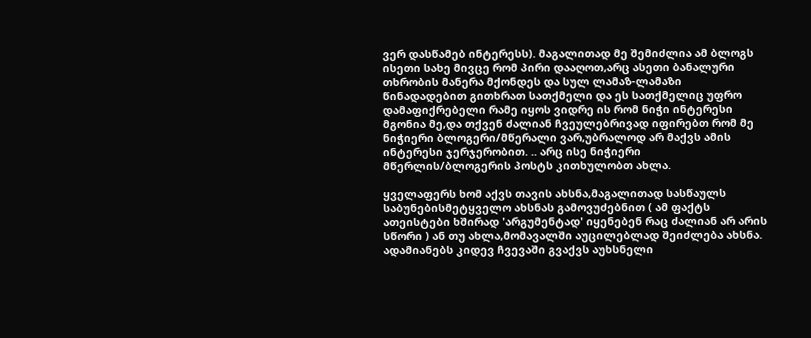ვერ დასწამებ ინტერესს). მაგალითად მე შემიძლია ამ ბლოგს ისეთი სახე მივცე რომ პირი დააღოთ,არც ასეთი ბანალური თხრობის მანერა მქონდეს და სულ ლამაზ-ლამაზი წინადადებით გითხრათ სათქმელი და ეს სათქმელიც უფრო დამაფიქრებელი რამე იყოს ვიდრე ის რომ ნიჭი ინტერესი მგონია მე,და თქვენ ძალიან ჩვეულებრივად იფირებთ რომ მე ნიჭიერი ბლოგერი/მწერალი ვარ,უბრალოდ არ მაქვს ამის ინტერესი ჯერჯერობით. .. არც ისე ნიჭიერი მწერლის/ბლოგერის პოსტს კითხულობთ ახლა.

ყველაფერს ხომ აქვს თავის ახსნა,მაგალითად სასწაულს საბუნებისმეტყველო ახსნას გამოვუძებნით ( ამ ფაქტს ათეისტები ხშირად 'არგუმენტად' იყენებენ რაც ძალიან არ არის სწორი ) ან თუ ახლა,მომავალში აუცილებლად შეიძლება ახსნა. ადამიანებს კიდევ ჩვევაში გვაქვს აუხსნელი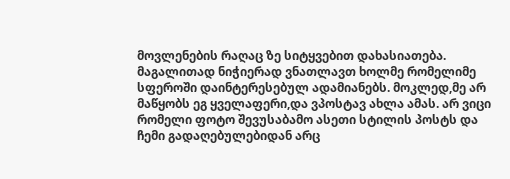მოვლენების რაღაც ზე სიტყვებით დახასიათება. მაგალითად ნიჭიერად ვნათლავთ ხოლმე რომელიმე სფეროში დაინტერესებულ ადამიანებს. მოკლედ,მე არ მაწყობს ეგ ყველაფერი,და ვპოსტავ ახლა ამას. არ ვიცი რომელი ფოტო შევუსაბამო ასეთი სტილის პოსტს და ჩემი გადაღებულებიდან არც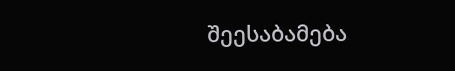შეესაბამება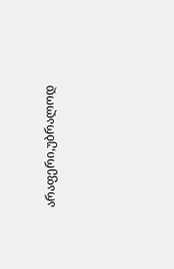არაფერი,უბრალოდ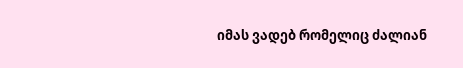იმას ვადებ რომელიც ძალიან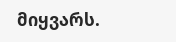მიყვარს.